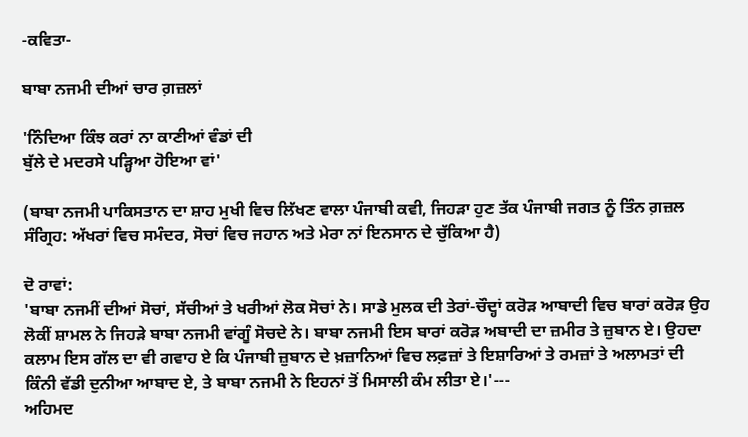-ਕਵਿਤਾ-

ਬਾਬਾ ਨਜਮੀ ਦੀਆਂ ਚਾਰ ਗ਼ਜ਼ਲਾਂ

'ਨਿੰਦਿਆ ਕਿੰਝ ਕਰਾਂ ਨਾ ਕਾਣੀਆਂ ਵੰਡਾਂ ਦੀ
ਬੁੱਲੇ ਦੇ ਮਦਰਸੇ ਪੜ੍ਹਿਆ ਹੋਇਆ ਵਾਂ'

(ਬਾਬਾ ਨਜਮੀ ਪਾਕਿਸਤਾਨ ਦਾ ਸ਼ਾਹ ਮੁਖੀ ਵਿਚ ਲਿੱਖਣ ਵਾਲਾ ਪੰਜਾਬੀ ਕਵੀ, ਜਿਹੜਾ ਹੁਣ ਤੱਕ ਪੰਜਾਬੀ ਜਗਤ ਨੂੰ ਤਿੰਨ ਗ਼ਜ਼ਲ ਸੰਗ੍ਰਿਹ: ਅੱਖਰਾਂ ਵਿਚ ਸਮੰਦਰ, ਸੋਚਾਂ ਵਿਚ ਜਹਾਨ ਅਤੇ ਮੇਰਾ ਨਾਂ ਇਨਸਾਨ ਦੇ ਚੁੱਕਿਆ ਹੈ)

ਦੋ ਰਾਵਾਂ:
'ਬਾਬਾ ਨਜਮੀਂ ਦੀਆਂ ਸੋਚਾਂ, ਸੱਚੀਆਂ ਤੇ ਖਰੀਆਂ ਲੋਕ ਸੋਚਾਂ ਨੇ। ਸਾਡੇ ਮੁਲਕ ਦੀ ਤੇਰਾਂ-ਚੌਦ੍ਹਾਂ ਕਰੋੜ ਆਬਾਦੀ ਵਿਚ ਬਾਰਾਂ ਕਰੋੜ ਉਹ ਲੋਕੀਂ ਸ਼ਾਮਲ ਨੇ ਜਿਹੜੇ ਬਾਬਾ ਨਜਮੀ ਵਾਂਗੂੰ ਸੋਚਦੇ ਨੇ। ਬਾਬਾ ਨਜਮੀ ਇਸ ਬਾਰਾਂ ਕਰੋੜ ਅਬਾਦੀ ਦਾ ਜ਼ਮੀਰ ਤੇ ਜ਼ੁਬਾਨ ਏ। ਉਹਦਾ ਕਲਾਮ ਇਸ ਗੱਲ ਦਾ ਵੀ ਗਵਾਹ ਏ ਕਿ ਪੰਜਾਬੀ ਜ਼ੁਬਾਨ ਦੇ ਖ਼ਜ਼ਾਨਿਆਂ ਵਿਚ ਲਫ਼ਜ਼ਾਂ ਤੇ ਇਸ਼ਾਰਿਆਂ ਤੇ ਰਮਜ਼ਾਂ ਤੇ ਅਲਾਮਤਾਂ ਦੀ ਕਿੰਨੀ ਵੱਡੀ ਦੁਨੀਆ ਆਬਾਦ ਏ, ਤੇ ਬਾਬਾ ਨਜਮੀ ਨੇ ਇਹਨਾਂ ਤੋਂ ਮਿਸਾਲੀ ਕੰਮ ਲੀਤਾ ਏ।'---
ਅਹਿਮਦ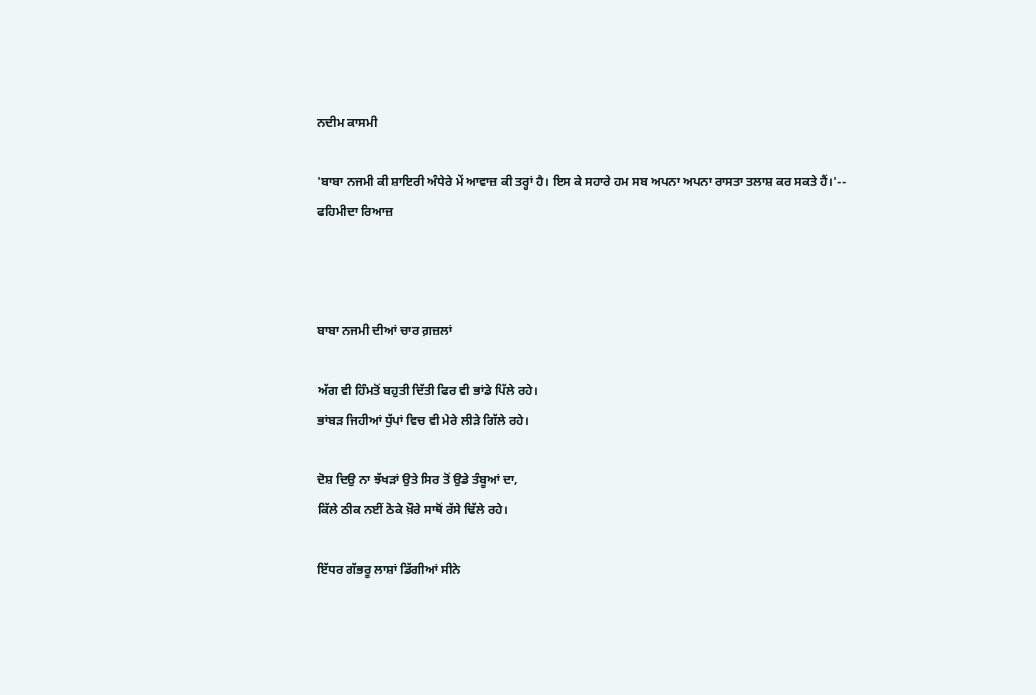ਨਦੀਮ ਕਾਸਮੀ

'ਬਾਬਾ ਨਜਮੀ ਕੀ ਸ਼ਾਇਰੀ ਅੰਧੇਰੇ ਮੇਂ ਆਵਾਜ਼ ਕੀ ਤਰ੍ਹਾਂ ਹੈ। ਇਸ ਕੇ ਸਹਾਰੇ ਹਮ ਸਬ ਅਪਨਾ ਅਪਨਾ ਰਾਸਤਾ ਤਲਾਸ਼ ਕਰ ਸਕਤੇ ਹੈਂ।'--
ਫਹਿਮੀਦਾ ਰਿਆਜ਼



ਬਾਬਾ ਨਜਮੀ ਦੀਆਂ ਚਾਰ ਗ਼ਜ਼ਲਾਂ

ਅੱਗ ਵੀ ਹਿੰਮਤੋਂ ਬਹੁਤੀ ਦਿੱਤੀ ਫਿਰ ਵੀ ਭਾਂਡੇ ਪਿੱਲੇ ਰਹੇ।
ਭਾਂਬੜ ਜਿਹੀਆਂ ਧੁੱਪਾਂ ਵਿਚ ਵੀ ਮੇਰੇ ਲੀੜੇ ਗਿੱਲੇ ਰਹੇ।

ਦੋਸ਼ ਦਿਉ ਨਾ ਝੱਖੜਾਂ ਉਤੇ ਸਿਰ ਤੋਂ ਉਡੇ ਤੰਬੂਆਂ ਦਾ,
ਕਿੱਲੇ ਠੀਕ ਨਈਂ ਠੋਕੇ ਖ਼ੌਰੇ ਸਾਥੋਂ ਰੱਸੇ ਢਿੱਲੇ ਰਹੇ।

ਇੱਧਰ ਗੱਭਰੂ ਲਾਸ਼ਾਂ ਡਿੱਗੀਆਂ ਸੀਨੇ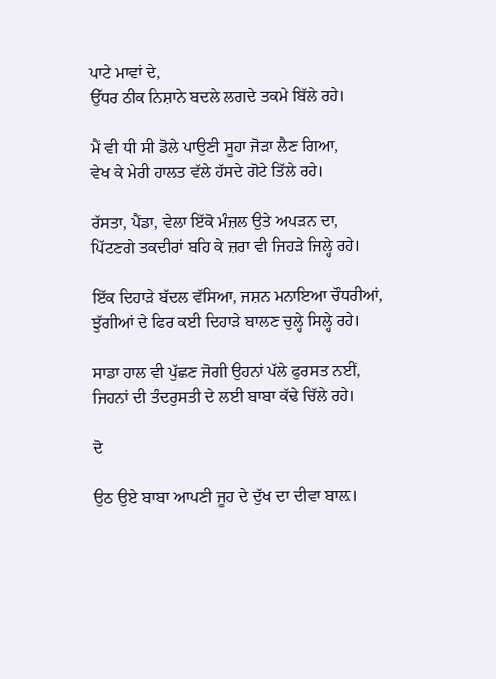ਪਾਟੇ ਮਾਵਾਂ ਦੇ,
ਉੱਧਰ ਠੀਕ ਨਿਸ਼ਾਨੇ ਬਦਲੇ ਲਗਦੇ ਤਕਮੇ ਬਿੱਲੇ ਰਹੇ।

ਮੈਂ ਵੀ ਧੀ ਸੀ ਡੋਲੇ ਪਾਉਣੀ ਸੂਹਾ ਜੋੜਾ ਲੈਣ ਗਿਆ,
ਵੇਖ ਕੇ ਮੇਰੀ ਹਾਲਤ ਵੱਲੇ ਹੱਸਦੇ ਗੋਟੇ ਤਿੱਲੇ ਰਹੇ।

ਰੱਸਤਾ, ਪੈਂਡਾ, ਵੇਲਾ ਇੱਕੋ ਮੰਜ਼ਲ ਉਤੇ ਅਪੜਨ ਦਾ,
ਪਿੱਟਣਗੇ ਤਕਦੀਰਾਂ ਬਹਿ ਕੇ ਜ਼ਰਾ ਵੀ ਜਿਹੜੇ ਜਿਲ੍ਹੇ ਰਹੇ।

ਇੱਕ ਦਿਹਾੜੇ ਬੱਦਲ ਵੱਸਿਆ, ਜਸ਼ਨ ਮਨਾਇਆ ਚੌਧਰੀਆਂ,
ਝੁੱਗੀਆਂ ਦੇ ਫਿਰ ਕਈ ਦਿਹਾੜੇ ਬਾਲਣ ਚੁਲ੍ਹੇ ਸਿਲ੍ਹੇ ਰਹੇ।

ਸਾਡਾ ਹਾਲ ਵੀ ਪੁੱਛਣ ਜੋਗੀ ਉਹਨਾਂ ਪੱਲੇ ਫੁਰਸਤ ਨਈਂ,
ਜਿਹਨਾਂ ਦੀ ਤੰਦਰੁਸਤੀ ਦੇ ਲਈ ਬਾਬਾ ਕੱਢੇ ਚਿੱਲੇ ਰਹੇ।

ਦੋ

ਉਠ ਉਏ ਬਾਬਾ ਆਪਣੀ ਜੂਹ ਦੇ ਦੁੱਖ ਦਾ ਦੀਵਾ ਬਾਲ਼।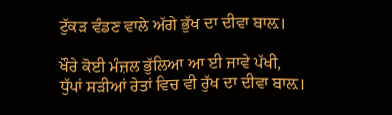ਟੁੱਕੜ ਵੰਡਣ ਵਾਲੇ ਅੱਗੇ ਭੁੱਖ ਦਾ ਦੀਵਾ ਬਾਲ਼।

ਖੌਰੇ ਕੋਈ ਮੰਜ਼ਲ ਭੁੱਲਿਆ ਆ ਈ ਜਾਵੇ ਪੱਖੀ,
ਧੁੱਪਾਂ ਸੜੀਆਂ ਰੇਤਾਂ ਵਿਚ ਵੀ ਰੁੱਖ ਦਾ ਦੀਵਾ ਬਾਲ਼।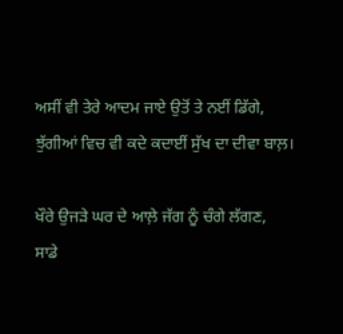ਅਸੀਂ ਵੀ ਤੇਰੇ ਆਦਮ ਜਾਏ ਉਤੋਂ ਤੇ ਨਈਂ ਡਿੱਗੇ,
ਝੁੱਗੀਆਂ ਵਿਚ ਵੀ ਕਦੇ ਕਦਾਈਂ ਸੁੱਖ ਦਾ ਦੀਵਾ ਬਾਲ਼।

ਖੌਰੇ ਉਜੜੇ ਘਰ ਦੇ ਆਲ਼ੇ ਜੱਗ ਨੂੰ ਚੰਗੇ ਲੱਗਣ,
ਸਾਡੇ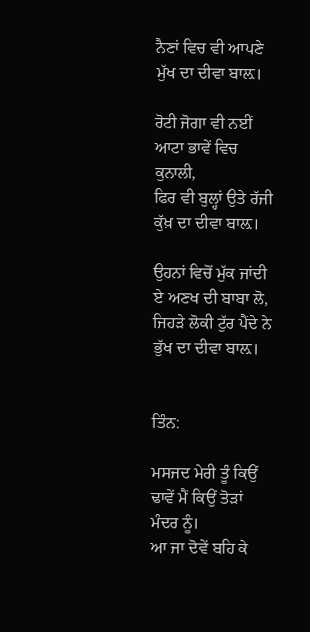ਨੈਣਾਂ ਵਿਚ ਵੀ ਆਪਣੇ ਮੁੱਖ ਦਾ ਦੀਵਾ ਬਾਲ਼।

ਰੋਟੀ ਜੋਗਾ ਵੀ ਨਈਂ ਆਟਾ ਭਾਵੇਂ ਵਿਚ ਕੁਨਾਲੀ,
ਫਿਰ ਵੀ ਬੁਲ੍ਹਾਂ ਉਤੇ ਰੱਜੀ ਕੁੱਖ਼ ਦਾ ਦੀਵਾ ਬਾਲ਼।

ਉਹਨਾਂ ਵਿਚੋਂ ਮੁੱਕ ਜਾਂਦੀ ਏ ਅਣਖ ਦੀ ਬਾਬਾ ਲੋ,
ਜਿਹੜੇ ਲੋਕੀ ਟੁੱਰ ਪੈਂਦੇ ਨੇ ਭੁੱਖ ਦਾ ਦੀਵਾ ਬਾਲ਼।


ਤਿੰਨ:

ਮਸਜਦ ਮੇਰੀ ਤੂੰ ਕਿਉਂ ਢਾਵੇਂ ਮੈਂ ਕਿਉਂ ਤੋੜਾਂ ਮੰਦਰ ਨੂੰ।
ਆ ਜਾ ਦੋਵੇਂ ਬਹਿ ਕੇ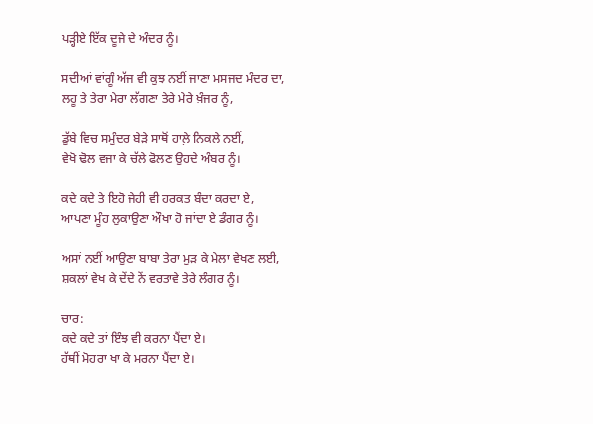ਪੜ੍ਹੀਏ ਇੱਕ ਦੂਜੇ ਦੇ ਅੰਦਰ ਨੂੰ।

ਸਦੀਆਂ ਵਾਂਗੂੰ ਅੱਜ ਵੀ ਕੁਝ ਨਈਂ ਜਾਣਾ ਮਸਜਦ ਮੰਦਰ ਦਾ,
ਲਹੂ ਤੇ ਤੇਰਾ ਮੇਰਾ ਲੱਗਣਾ ਤੇਰੇ ਮੇਰੇ ਖ਼ੰਜਰ ਨੂੰ,

ਡੁੱਬੇ ਵਿਚ ਸਮੁੰਦਰ ਬੇੜੇ ਸਾਥੋਂ ਹਾਲ਼ੇ ਨਿਕਲੇ ਨਈਂ,
ਵੇਖੋ ਢੋਲ ਵਜਾ ਕੇ ਚੱਲੇ ਫੋਲਣ ਉਹਦੇ ਅੰਬਰ ਨੂੰ।

ਕਦੇ ਕਦੇ ਤੇ ਇਹੋ ਜੇਹੀ ਵੀ ਹਰਕਤ ਬੰਦਾ ਕਰਦਾ ਏ,
ਆਪਣਾ ਮੂੰਹ ਲੁਕਾਉਣਾ ਔਖਾ ਹੋ ਜਾਂਦਾ ਏ ਡੰਗਰ ਨੂੰ।

ਅਸਾਂ ਨਈਂ ਆਉਣਾ ਬਾਬਾ ਤੇਰਾ ਮੁੜ ਕੇ ਮੇਲਾ ਵੇਖਣ ਲਈ,
ਸ਼ਕਲਾਂ ਵੇਖ ਕੇ ਦੇਂਦੇ ਨੇਂ ਵਰਤਾਵੇ ਤੇਰੇ ਲੰਗਰ ਨੂੰ।

ਚਾਰ:
ਕਦੇ ਕਦੇ ਤਾਂ ਇੰਝ ਵੀ ਕਰਨਾ ਪੈਂਦਾ ਏ।
ਹੱਥੀਂ ਮੋਹਰਾ ਖਾ ਕੇ ਮਰਨਾ ਪੈਂਦਾ ਏ।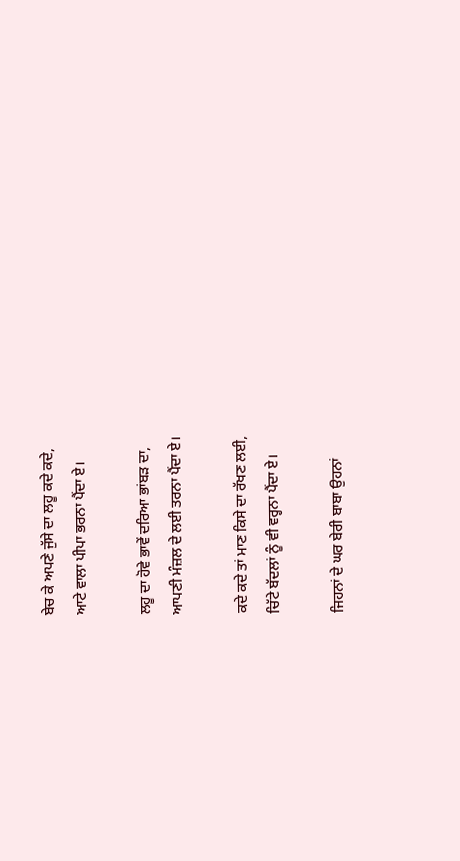ਬੇਚ ਕੇ ਅਪਣੇ ਜੁੱਸੇ ਦਾ ਲਹੂ ਕਦੇ ਕਦੇ,
ਆਟੇ ਵਾਲਾ ਪੀਪਾ ਭਰਨਾ ਪੈਂਦਾ ਏ।

ਲਹੂ ਦਾ ਹੋਵੇ ਭਾਵੇਂ ਦਰਿਆ ਭਾਂਬੜ ਦਾ,
ਆਪਣੀ ਮੰਜ਼ਲ ਦੇ ਲਈ ਤਰਨਾ ਪੈਂਦਾ ਏ।

ਕਦੇ ਕਦੇ ਤਾਂ ਮਾਣ ਕਿਸੇ ਦਾ ਰੱਖਣ ਲਈ,
ਚਿੱਟੇ ਬੱਦਲਾਂ ਨੂੰ ਵੀ ਵਰ੍ਹਨਾ ਪੈਂਦਾ ਏ।

ਜਿਹਨਾਂ ਦੇ ਘਰ ਬੇਰੀ ਬਾਬਾ ਉਹਨਾਂ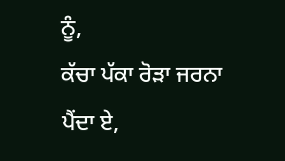ਨੂੰ,
ਕੱਚਾ ਪੱਕਾ ਰੋੜਾ ਜਰਨਾ ਪੈਂਦਾ ਏ,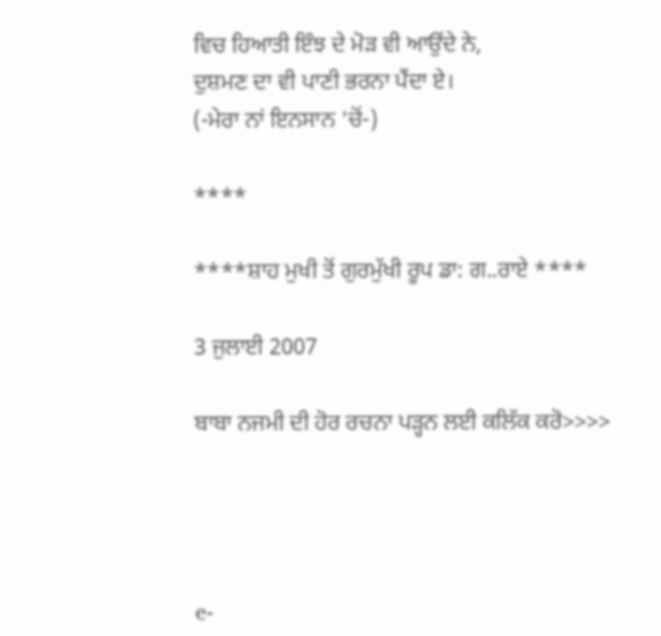ਵਿਚ ਹਿਆਤੀ ਇੰਝ ਦੇ ਮੋੜ ਵੀ ਆਉਂਦੇ ਨੇ,
ਦੁਸ਼ਮਣ ਦਾ ਵੀ ਪਾਣੀ ਭਰਨਾ ਪੈਂਦਾ ਏ।
(-ਮੇਰਾ ਨਾਂ ਇਨਸਾਨ 'ਚੋਂ-)

****

****ਸ਼ਾਹ ਮੁਖੀ ਤੋਂ ਗੁਰਮੁੱਖੀ ਰੂਪ ਡਾ: ਗ..ਰਾਏ ****

3 ਜੁਲਾਈ 2007

ਬਾਬਾ ਨਜਮੀ ਦੀ ਹੋਰ ਰਚਨਾ ਪੜ੍ਹਨ ਲਈ ਕਲਿੱਕ ਕਰੋ>>>>




e-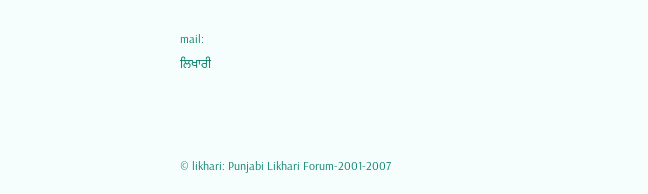mail:
ਲਿਖਾਰੀ



© likhari: Punjabi Likhari Forum-2001-2007